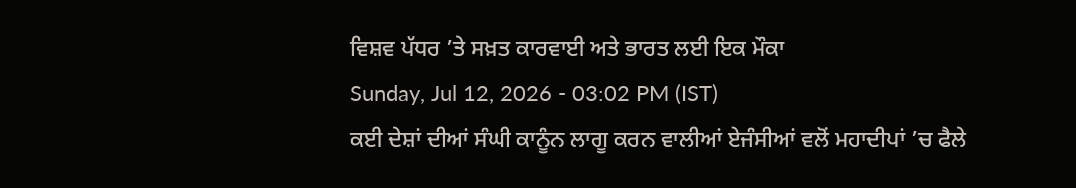ਵਿਸ਼ਵ ਪੱਧਰ ’ਤੇ ਸਖ਼ਤ ਕਾਰਵਾਈ ਅਤੇ ਭਾਰਤ ਲਈ ਇਕ ਮੌਕਾ
Sunday, Jul 12, 2026 - 03:02 PM (IST)
ਕਈ ਦੇਸ਼ਾਂ ਦੀਆਂ ਸੰਘੀ ਕਾਨੂੰਨ ਲਾਗੂ ਕਰਨ ਵਾਲੀਆਂ ਏਜੰਸੀਆਂ ਵਲੋਂ ਮਹਾਦੀਪਾਂ ’ਚ ਫੈਲੇ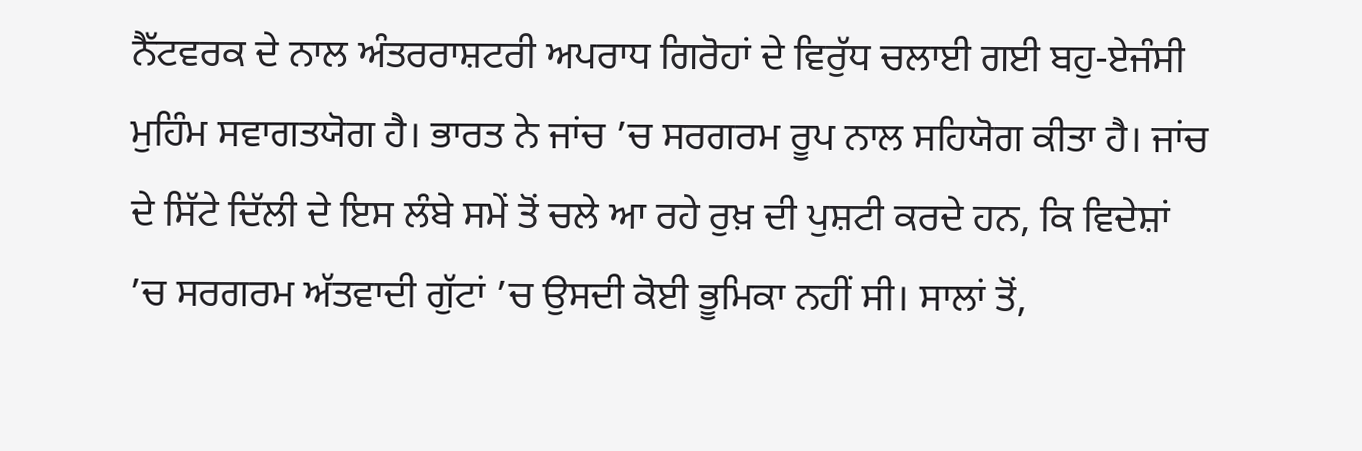ਨੈੱਟਵਰਕ ਦੇ ਨਾਲ ਅੰਤਰਰਾਸ਼ਟਰੀ ਅਪਰਾਧ ਗਿਰੋਹਾਂ ਦੇ ਵਿਰੁੱਧ ਚਲਾਈ ਗਈ ਬਹੁ-ਏਜੰਸੀ ਮੁਹਿੰਮ ਸਵਾਗਤਯੋਗ ਹੈ। ਭਾਰਤ ਨੇ ਜਾਂਚ ’ਚ ਸਰਗਰਮ ਰੂਪ ਨਾਲ ਸਹਿਯੋਗ ਕੀਤਾ ਹੈ। ਜਾਂਚ ਦੇ ਸਿੱਟੇ ਦਿੱਲੀ ਦੇ ਇਸ ਲੰਬੇ ਸਮੇਂ ਤੋਂ ਚਲੇ ਆ ਰਹੇ ਰੁਖ਼ ਦੀ ਪੁਸ਼ਟੀ ਕਰਦੇ ਹਨ, ਕਿ ਵਿਦੇਸ਼ਾਂ ’ਚ ਸਰਗਰਮ ਅੱਤਵਾਦੀ ਗੁੱਟਾਂ ’ਚ ਉਸਦੀ ਕੋਈ ਭੂਮਿਕਾ ਨਹੀਂ ਸੀ। ਸਾਲਾਂ ਤੋਂ,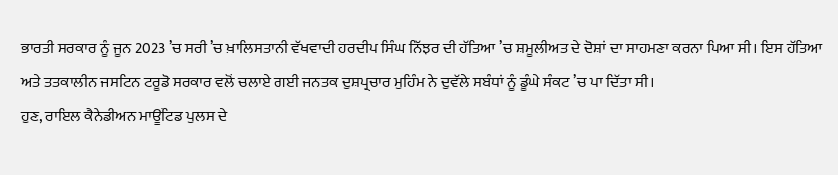ਭਾਰਤੀ ਸਰਕਾਰ ਨੂੰ ਜੂਨ 2023 ’ਚ ਸਰੀ ’ਚ ਖ਼ਾਲਿਸਤਾਨੀ ਵੱਖਵਾਦੀ ਹਰਦੀਪ ਸਿੰਘ ਨਿੱਝਰ ਦੀ ਹੱਤਿਆ ’ਚ ਸ਼ਮੂਲੀਅਤ ਦੇ ਦੋਸ਼ਾਂ ਦਾ ਸਾਹਮਣਾ ਕਰਨਾ ਪਿਆ ਸੀ। ਇਸ ਹੱਤਿਆ ਅਤੇ ਤਤਕਾਲੀਨ ਜਸਟਿਨ ਟਰੂਡੋ ਸਰਕਾਰ ਵਲੋਂ ਚਲਾਏ ਗਈ ਜਨਤਕ ਦੁਸ਼ਪ੍ਰਚਾਰ ਮੁਹਿੰਮ ਨੇ ਦੁਵੱਲੇ ਸਬੰਧਾਂ ਨੂੰ ਡੂੰਘੇ ਸੰਕਟ ’ਚ ਪਾ ਦਿੱਤਾ ਸੀ।
ਹੁਣ, ਰਾਇਲ ਕੈਨੇਡੀਅਨ ਮਾਊਂਟਿਡ ਪੁਲਸ ਦੇ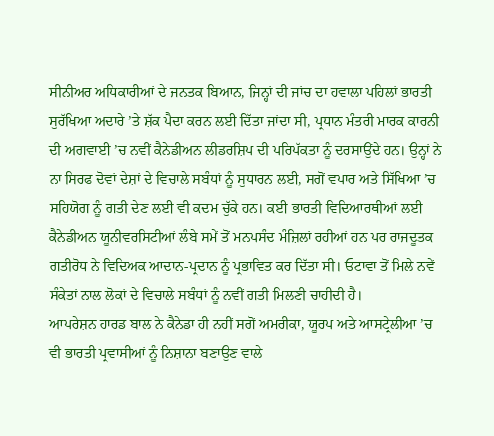ਸੀਨੀਅਰ ਅਧਿਕਾਰੀਆਂ ਦੇ ਜਨਤਕ ਬਿਆਨ, ਜਿਨ੍ਹਾਂ ਦੀ ਜਾਂਚ ਦਾ ਹਵਾਲਾ ਪਹਿਲਾਂ ਭਾਰਤੀ ਸੁਰੱਖਿਆ ਅਦਾਰੇ ’ਤੇ ਸ਼ੱਕ ਪੈਦਾ ਕਰਨ ਲਈ ਦਿੱਤਾ ਜਾਂਦਾ ਸੀ, ਪ੍ਰਧਾਨ ਮੰਤਰੀ ਮਾਰਕ ਕਾਰਨੀ ਦੀ ਅਗਵਾਈ ’ਚ ਨਵੀਂ ਕੈਨੇਡੀਅਨ ਲੀਡਰਸ਼ਿਪ ਦੀ ਪਰਿਪੱਕਤਾ ਨੂੰ ਦਰਸਾਉਂਦੇ ਹਨ। ਉਨ੍ਹਾਂ ਨੇ ਨਾ ਸਿਰਫ ਦੋਵਾਂ ਦੇਸ਼ਾਂ ਦੇ ਵਿਚਾਲੇ ਸਬੰਧਾਂ ਨੂੰ ਸੁਧਾਰਨ ਲਈ, ਸਗੋਂ ਵਪਾਰ ਅਤੇ ਸਿੱਖਿਆ ’ਚ ਸਹਿਯੋਗ ਨੂੰ ਗਤੀ ਦੇਣ ਲਈ ਵੀ ਕਦਮ ਚੁੱਕੇ ਹਨ। ਕਈ ਭਾਰਤੀ ਵਿਦਿਆਰਥੀਆਂ ਲਈ ਕੈਨੇਡੀਅਨ ਯੂਨੀਵਰਸਿਟੀਆਂ ਲੰਬੇ ਸਮੇਂ ਤੋਂ ਮਨਪਸੰਦ ਮੰਜ਼ਿਲਾਂ ਰਹੀਆਂ ਹਨ ਪਰ ਰਾਜਦੂਤਕ ਗਤੀਰੋਧ ਨੇ ਵਿਦਿਅਕ ਆਦਾਨ-ਪ੍ਰਦਾਨ ਨੂੰ ਪ੍ਰਭਾਵਿਤ ਕਰ ਦਿੱਤਾ ਸੀ। ਓਟਾਵਾ ਤੋਂ ਮਿਲੇ ਨਵੇਂ ਸੰਕੇਤਾਂ ਨਾਲ ਲੋਕਾਂ ਦੇ ਵਿਚਾਲੇ ਸਬੰਧਾਂ ਨੂੰ ਨਵੀਂ ਗਤੀ ਮਿਲਣੀ ਚਾਹੀਦੀ ਹੈ।
ਆਪਰੇਸ਼ਨ ਹਾਰਡ ਬਾਲ ਨੇ ਕੈਨੇਡਾ ਹੀ ਨਹੀਂ ਸਗੋਂ ਅਮਰੀਕਾ, ਯੂਰਪ ਅਤੇ ਆਸਟ੍ਰੇਲੀਆ ’ਚ ਵੀ ਭਾਰਤੀ ਪ੍ਰਵਾਸੀਆਂ ਨੂੰ ਨਿਸ਼ਾਨਾ ਬਣਾਉਣ ਵਾਲੇ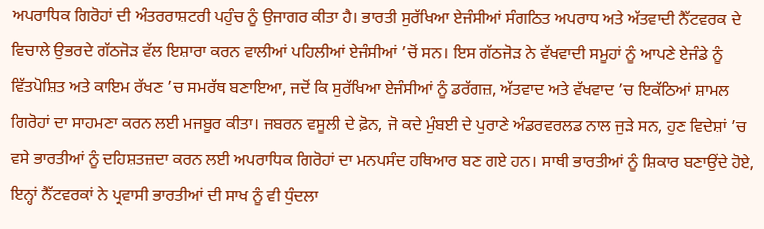ਅਪਰਾਧਿਕ ਗਿਰੋਹਾਂ ਦੀ ਅੰਤਰਰਾਸ਼ਟਰੀ ਪਹੁੰਚ ਨੂੰ ਉਜਾਗਰ ਕੀਤਾ ਹੈ। ਭਾਰਤੀ ਸੁਰੱਖਿਆ ਏਜੰਸੀਆਂ ਸੰਗਠਿਤ ਅਪਰਾਧ ਅਤੇ ਅੱਤਵਾਦੀ ਨੈੱਟਵਰਕ ਦੇ ਵਿਚਾਲੇ ਉਭਰਦੇ ਗੱਠਜੋੜ ਵੱਲ ਇਸ਼ਾਰਾ ਕਰਨ ਵਾਲੀਆਂ ਪਹਿਲੀਆਂ ਏਜੰਸੀਆਂ ’ਚੋਂ ਸਨ। ਇਸ ਗੱਠਜੋੜ ਨੇ ਵੱਖਵਾਦੀ ਸਮੂਹਾਂ ਨੂੰ ਆਪਣੇ ਏਜੰਡੇ ਨੂੰ ਵਿੱਤਪੋਸ਼ਿਤ ਅਤੇ ਕਾਇਮ ਰੱਖਣ ’ਚ ਸਮਰੱਥ ਬਣਾਇਆ, ਜਦੋਂ ਕਿ ਸੁਰੱਖਿਆ ਏਜੰਸੀਆਂ ਨੂੰ ਡਰੱਗਜ਼, ਅੱਤਵਾਦ ਅਤੇ ਵੱਖਵਾਦ ’ਚ ਇਕੱਠਿਆਂ ਸ਼ਾਮਲ ਗਿਰੋਹਾਂ ਦਾ ਸਾਹਮਣਾ ਕਰਨ ਲਈ ਮਜਬੂਰ ਕੀਤਾ। ਜਬਰਨ ਵਸੂਲੀ ਦੇ ਫ਼ੋਨ, ਜੋ ਕਦੇ ਮੁੰਬਈ ਦੇ ਪੁਰਾਣੇ ਅੰਡਰਵਰਲਡ ਨਾਲ ਜੁੜੇ ਸਨ, ਹੁਣ ਵਿਦੇਸ਼ਾਂ ’ਚ ਵਸੇ ਭਾਰਤੀਆਂ ਨੂੰ ਦਹਿਸ਼ਤਜ਼ਦਾ ਕਰਨ ਲਈ ਅਪਰਾਧਿਕ ਗਿਰੋਹਾਂ ਦਾ ਮਨਪਸੰਦ ਹਥਿਆਰ ਬਣ ਗਏ ਹਨ। ਸਾਥੀ ਭਾਰਤੀਆਂ ਨੂੰ ਸ਼ਿਕਾਰ ਬਣਾਉਂਦੇ ਹੋਏ, ਇਨ੍ਹਾਂ ਨੈੱਟਵਰਕਾਂ ਨੇ ਪ੍ਰਵਾਸੀ ਭਾਰਤੀਆਂ ਦੀ ਸਾਖ ਨੂੰ ਵੀ ਧੁੰਦਲਾ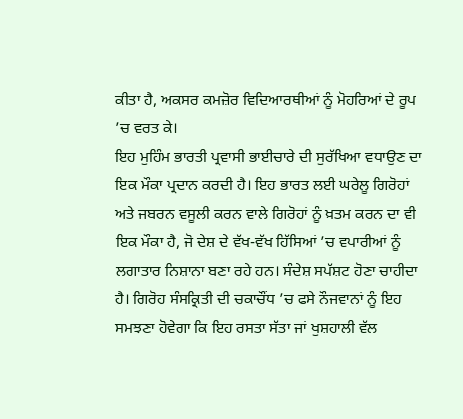ਕੀਤਾ ਹੈ, ਅਕਸਰ ਕਮਜ਼ੋਰ ਵਿਦਿਆਰਥੀਆਂ ਨੂੰ ਮੋਹਰਿਆਂ ਦੇ ਰੂਪ ’ਚ ਵਰਤ ਕੇ।
ਇਹ ਮੁਹਿੰਮ ਭਾਰਤੀ ਪ੍ਰਵਾਸੀ ਭਾਈਚਾਰੇ ਦੀ ਸੁਰੱਖਿਆ ਵਧਾਉਣ ਦਾ ਇਕ ਮੌਕਾ ਪ੍ਰਦਾਨ ਕਰਦੀ ਹੈ। ਇਹ ਭਾਰਤ ਲਈ ਘਰੇਲੂ ਗਿਰੋਹਾਂ ਅਤੇ ਜਬਰਨ ਵਸੂਲੀ ਕਰਨ ਵਾਲੇ ਗਿਰੋਹਾਂ ਨੂੰ ਖ਼ਤਮ ਕਰਨ ਦਾ ਵੀ ਇਕ ਮੌਕਾ ਹੈ, ਜੋ ਦੇਸ਼ ਦੇ ਵੱਖ-ਵੱਖ ਹਿੱਸਿਆਂ ’ਚ ਵਪਾਰੀਆਂ ਨੂੰ ਲਗਾਤਾਰ ਨਿਸ਼ਾਨਾ ਬਣਾ ਰਹੇ ਹਨ। ਸੰਦੇਸ਼ ਸਪੱਸ਼ਟ ਹੋਣਾ ਚਾਹੀਦਾ ਹੈ। ਗਿਰੋਹ ਸੰਸਕ੍ਰਿਤੀ ਦੀ ਚਕਾਚੌਂਧ ’ਚ ਫਸੇ ਨੌਜਵਾਨਾਂ ਨੂੰ ਇਹ ਸਮਝਣਾ ਹੋਵੇਗਾ ਕਿ ਇਹ ਰਸਤਾ ਸੱਤਾ ਜਾਂ ਖੁਸ਼ਹਾਲੀ ਵੱਲ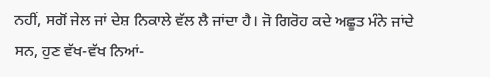ਨਹੀਂ, ਸਗੋਂ ਜੇਲ ਜਾਂ ਦੇਸ਼ ਨਿਕਾਲੇ ਵੱਲ ਲੈ ਜਾਂਦਾ ਹੈ। ਜੋ ਗਿਰੋਹ ਕਦੇ ਅਛੂਤ ਮੰਨੇ ਜਾਂਦੇ ਸਨ, ਹੁਣ ਵੱਖ-ਵੱਖ ਨਿਆਂ-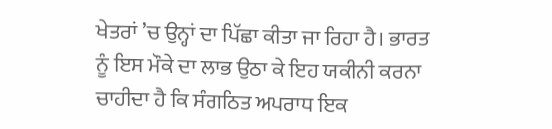ਖੇਤਰਾਂ ’ਚ ਉਨ੍ਹਾਂ ਦਾ ਪਿੱਛਾ ਕੀਤਾ ਜਾ ਰਿਹਾ ਹੈ। ਭਾਰਤ ਨੂੰ ਇਸ ਮੌਕੇ ਦਾ ਲਾਭ ਉਠਾ ਕੇ ਇਹ ਯਕੀਨੀ ਕਰਨਾ ਚਾਹੀਦਾ ਹੈ ਕਿ ਸੰਗਠਿਤ ਅਪਰਾਧ ਇਕ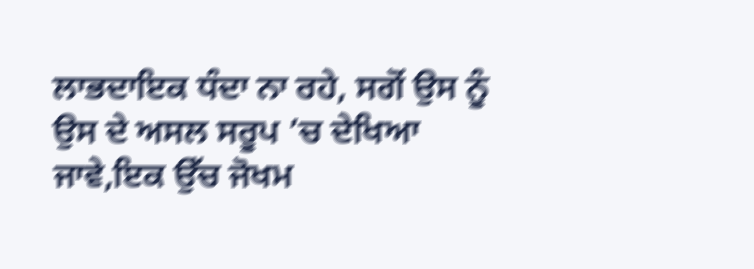ਲਾਭਦਾਇਕ ਧੰਦਾ ਨਾ ਰਹੇ, ਸਗੋਂ ਉਸ ਨੂੰ ਉਸ ਦੇ ਅਸਲ ਸਰੂਪ ’ਚ ਦੇਖਿਆ ਜਾਵੇ,ਇਕ ਉੱਚ ਜੋਖਮ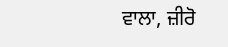ਵਾਲਾ, ਜ਼ੀਰੋ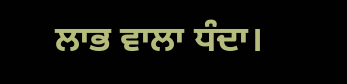ਲਾਭ ਵਾਲਾ ਧੰਦਾ।